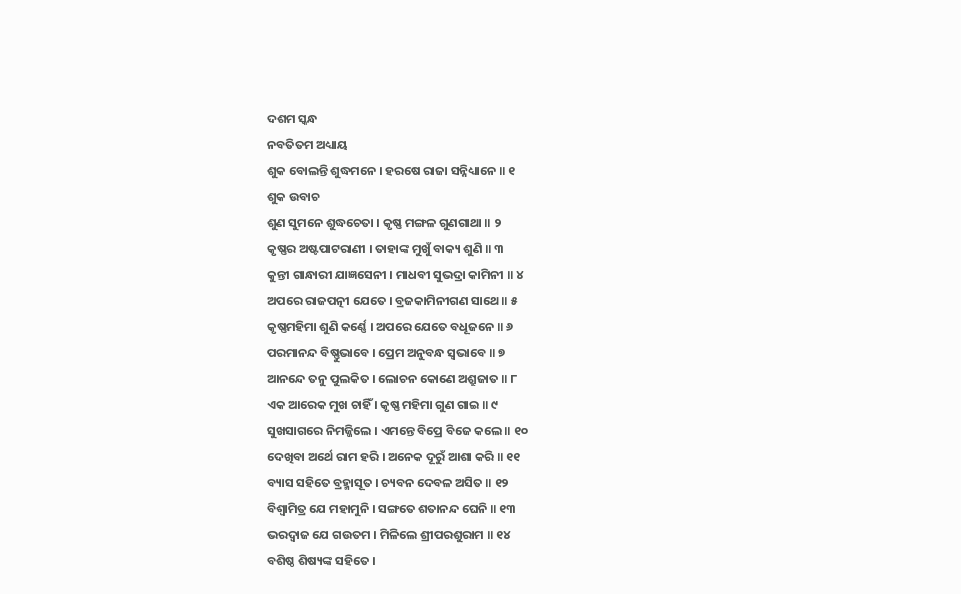ଦଶମ ସ୍କନ୍ଧ
ନବତିତମ ଅଧ୍ୟାୟ
ଶୁକ ବୋଲନ୍ତି ଶୁଦ୍ଧମନେ । ହରଷେ ରାଜା ସନ୍ନିଧ୍ୟାନେ ॥ ୧
ଶୁକ ଉବାଚ
ଶୁଣ ସୁମନେ ଶୁଦ୍ଧଚେତା । କୃଷ୍ଣ ମଙ୍ଗଳ ଗୁଣଗାଥା ॥ ୨
କୃଷ୍ଣର ଅଷ୍ଟପାଟରାଣୀ । ତାହାଙ୍କ ମୁଖୁଁ ବାକ୍ୟ ଶୁଣି ॥ ୩
କୁନ୍ତୀ ଗାନ୍ଧାରୀ ଯାଜ୍ଞସେନୀ । ମାଧବୀ ସୁଭଦ୍ରା କାମିନୀ ॥ ୪
ଅପରେ ରାଜପତ୍ନୀ ଯେତେ । ବ୍ରଜକାମିନୀଗଣ ସାଥେ ॥ ୫
କୃଷ୍ଣମହିମା ଶୁଣି କର୍ଣ୍ଣେ । ଅପରେ ଯେତେ ବଧୂଜନେ ॥ ୬
ପରମାନନ୍ଦ ବିଷ୍ଣୁଭାବେ । ପ୍ରେମ ଅନୁବନ୍ଧ ସ୍ୱଭାବେ ॥ ୭
ଆନନ୍ଦେ ତନୁ ପୁଲକିତ । ଲୋଚନ କୋଣେ ଅଶ୍ରୁଜାତ ॥ ୮
ଏକ ଆରେକ ମୁଖ ଚାହିଁ । କୃଷ୍ଣ ମହିମା ଗୁଣ ଗାଇ ॥ ୯
ସୁଖସାଗରେ ନିମଜ୍ଜିଲେ । ଏମନ୍ତେ ବିପ୍ରେ ବିଜେ କଲେ ॥ ୧୦
ଦେଖିବା ଅର୍ଥେ ରାମ ହରି । ଅନେକ ଦୂରୁଁ ଆଶା କରି ॥ ୧୧
ବ୍ୟାସ ସହିତେ ବ୍ରହ୍ମାସୂତ । ଚ୍ୟବନ ଦେବଳ ଅସିତ ॥ ୧୨
ବିଶ୍ୱାମିତ୍ର ଯେ ମହାମୁନି । ସଙ୍ଗତେ ଶତାନନ୍ଦ ଘେନି ॥ ୧୩
ଭରଦ୍ୱାଜ ଯେ ଗଉତମ । ମିଳିଲେ ଶ୍ରୀପରଶୁରାମ ॥ ୧୪
ବଶିଷ୍ଠ ଶିଷ୍ୟଙ୍କ ସହିତେ ।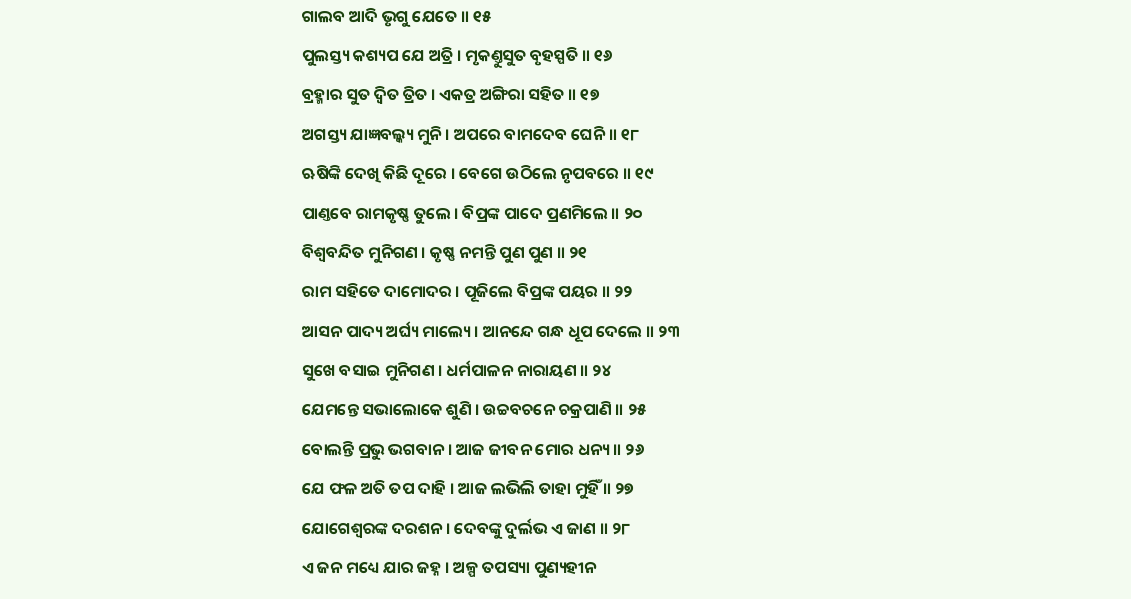ଗାଲବ ଆଦି ଭୃଗୁ ଯେତେ ॥ ୧୫
ପୁଲସ୍ତ୍ୟ କଶ୍ୟପ ଯେ ଅତ୍ରି । ମୃକଣ୍ତୁସୁତ ବୃହସ୍ପତି ॥ ୧୬
ବ୍ରହ୍ମାର ସୁତ ଦ୍ୱିତ ତ୍ରିତ । ଏକତ୍ର ଅଙ୍ଗିରା ସହିତ ॥ ୧୭
ଅଗସ୍ତ୍ୟ ଯାଜ୍ଞବଲ୍କ୍ୟ ମୁନି । ଅପରେ ବାମଦେବ ଘେନି ॥ ୧୮
ଋଷିଙ୍କି ଦେଖି କିଛି ଦୂରେ । ବେଗେ ଉଠିଲେ ନୃପବରେ ॥ ୧୯
ପାଣ୍ତବେ ରାମକୃଷ୍ଣ ତୁଲେ । ବିପ୍ରଙ୍କ ପାଦେ ପ୍ରଣମିଲେ ॥ ୨୦
ବିଶ୍ୱବନ୍ଦିତ ମୁନିଗଣ । କୃଷ୍ଣ ନମନ୍ତି ପୁଣ ପୁଣ ॥ ୨୧
ରାମ ସହିତେ ଦାମୋଦର । ପୂଜିଲେ ବିପ୍ରଙ୍କ ପୟର ॥ ୨୨
ଆସନ ପାଦ୍ୟ ଅର୍ଘ୍ୟ ମାଲ୍ୟେ । ଆନନ୍ଦେ ଗନ୍ଧ ଧୂପ ଦେଲେ ॥ ୨୩
ସୁଖେ ବସାଇ ମୁନିଗଣ । ଧର୍ମପାଳନ ନାରାୟଣ ॥ ୨୪
ଯେମନ୍ତେ ସଭାଲୋକେ ଶୁଣି । ଉଚ୍ଚବଚନେ ଚକ୍ରପାଣି ॥ ୨୫
ବୋଲନ୍ତି ପ୍ରଭୁ ଭଗବାନ । ଆଜ ଜୀବନ ମୋର ଧନ୍ୟ ॥ ୨୬
ଯେ ଫଳ ଅତି ତପ ଦାହି । ଆଜ ଲଭିଲି ତାହା ମୁହିଁ ॥ ୨୭
ଯୋଗେଶ୍ୱରଙ୍କ ଦରଶନ । ଦେବଙ୍କୁ ଦୁର୍ଲଭ ଏ ଜାଣ ॥ ୨୮
ଏ ଜନ ମଧ୍ୟେ ଯାର ଜହ୍ନ । ଅଳ୍ପ ତପସ୍ୟା ପୁଣ୍ୟହୀନ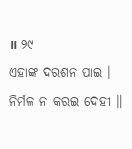॥ ୨୯
ଏହାଙ୍କ ଦରଶନ ପାଇ । ନିର୍ମଳ ନ କରଇ ଦେହୀ ॥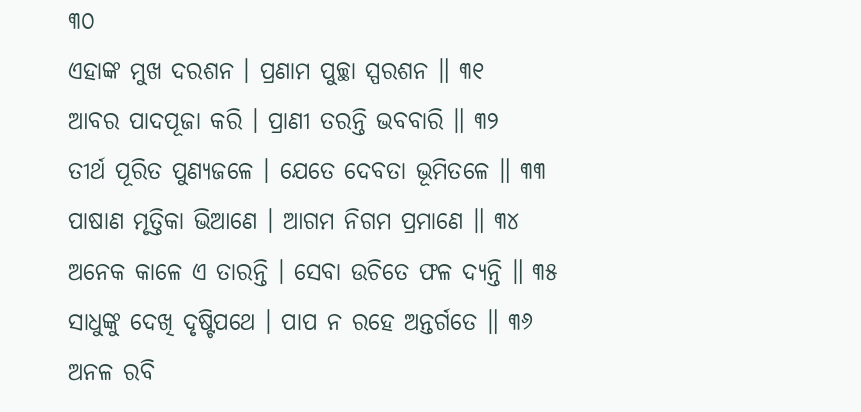୩୦
ଏହାଙ୍କ ମୁଖ ଦରଶନ । ପ୍ରଣାମ ପୁଚ୍ଛା ସ୍ପରଶନ ॥ ୩୧
ଆବର ପାଦପୂଜା କରି । ପ୍ରାଣୀ ତରନ୍ତି ଭବବାରି ॥ ୩୨
ତୀର୍ଥ ପୂରିତ ପୁଣ୍ୟଜଳେ । ଯେତେ ଦେବତା ଭୂମିତଳେ ॥ ୩୩
ପାଷାଣ ମୃତ୍ତିକା ଭିଆଣେ । ଆଗମ ନିଗମ ପ୍ରମାଣେ ॥ ୩୪
ଅନେକ କାଳେ ଏ ତାରନ୍ତି । ସେବା ଉଚିତେ ଫଳ ଦ୍ୟନ୍ତି ॥ ୩୫
ସାଧୁଙ୍କୁ ଦେଖି ଦୃଷ୍ଟିପଥେ । ପାପ ନ ରହେ ଅନ୍ତର୍ଗତେ ॥ ୩୬
ଅନଳ ରବି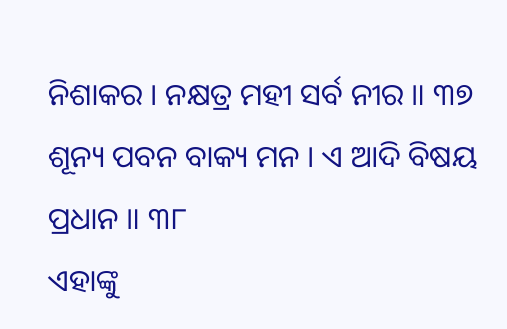ନିଶାକର । ନକ୍ଷତ୍ର ମହୀ ସର୍ବ ନୀର ॥ ୩୭
ଶୂନ୍ୟ ପବନ ବାକ୍ୟ ମନ । ଏ ଆଦି ବିଷୟ ପ୍ରଧାନ ॥ ୩୮
ଏହାଙ୍କୁ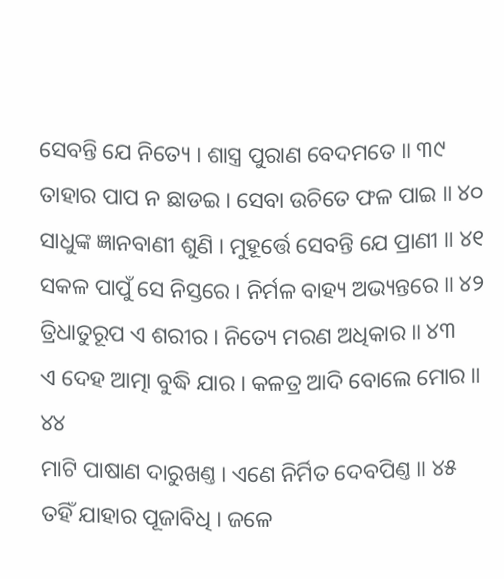ସେବନ୍ତି ଯେ ନିତ୍ୟେ । ଶାସ୍ତ୍ର ପୁରାଣ ବେଦମତେ ॥ ୩୯
ତାହାର ପାପ ନ ଛାଡଇ । ସେବା ଉଚିତେ ଫଳ ପାଇ ॥ ୪୦
ସାଧୁଙ୍କ ଜ୍ଞାନବାଣୀ ଶୁଣି । ମୁହୂର୍ତ୍ତେ ସେବନ୍ତି ଯେ ପ୍ରାଣୀ ॥ ୪୧
ସକଳ ପାପୁଁ ସେ ନିସ୍ତରେ । ନିର୍ମଳ ବାହ୍ୟ ଅଭ୍ୟନ୍ତରେ ॥ ୪୨
ତ୍ରିଧାତୁରୂପ ଏ ଶରୀର । ନିତ୍ୟେ ମରଣ ଅଧିକାର ॥ ୪୩
ଏ ଦେହ ଆତ୍ମା ବୁଦ୍ଧି ଯାର । କଳତ୍ର ଆଦି ବୋଲେ ମୋର ॥ ୪୪
ମାଟି ପାଷାଣ ଦାରୁଖଣ୍ତ । ଏଣେ ନିର୍ମିତ ଦେବପିଣ୍ତ ॥ ୪୫
ତହିଁ ଯାହାର ପୂଜାବିଧି । ଜଳେ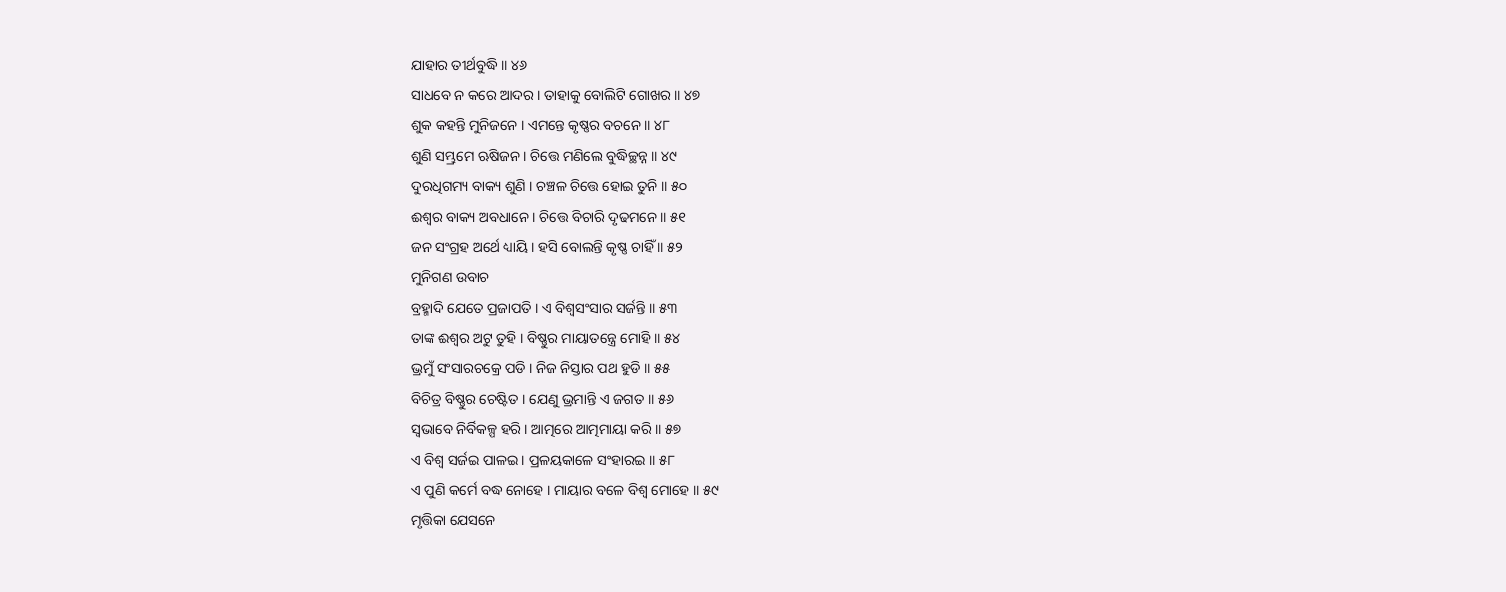ଯାହାର ତୀର୍ଥବୁଦ୍ଧି ॥ ୪୬
ସାଧବେ ନ କରେ ଆଦର । ତାହାକୁ ବୋଲିଟି ଗୋଖର ॥ ୪୭
ଶୁକ କହନ୍ତି ମୁନିଜନେ । ଏମନ୍ତେ କୃଷ୍ଣର ବଚନେ ॥ ୪୮
ଶୁଣି ସମ୍ଭ୍ରମେ ଋଷିଜନ । ଚିତ୍ତେ ମଣିଲେ ବୁଦ୍ଧିଚ୍ଛନ୍ନ ॥ ୪୯
ଦୁରଧିଗମ୍ୟ ବାକ୍ୟ ଶୁଣି । ଚଞ୍ଚଳ ଚିତ୍ତେ ହୋଇ ତୁନି ॥ ୫୦
ଈଶ୍ୱର ବାକ୍ୟ ଅବଧାନେ । ଚିତ୍ତେ ବିଚାରି ଦୃଢମନେ ॥ ୫୧
ଜନ ସଂଗ୍ରହ ଅର୍ଥେ ଧ୍ୟାୟି । ହସି ବୋଲନ୍ତି କୃଷ୍ଣ ଚାହିଁ ॥ ୫୨
ମୁନିଗଣ ଉବାଚ
ବ୍ରହ୍ମାଦି ଯେତେ ପ୍ରଜାପତି । ଏ ବିଶ୍ୱସଂସାର ସର୍ଜନ୍ତି ॥ ୫୩
ତାଙ୍କ ଈଶ୍ୱର ଅଟୁ ତୁହି । ବିଷ୍ଣୁର ମାୟାତନ୍ତ୍ରେ ମୋହି ॥ ୫୪
ଭ୍ରମୁଁ ସଂସାରଚକ୍ରେ ପଡି । ନିଜ ନିସ୍ତାର ପଥ ହୁଡି ॥ ୫୫
ବିଚିତ୍ର ବିଷ୍ଣୁର ଚେଷ୍ଟିତ । ଯେଣୁ ଭ୍ରମାନ୍ତି ଏ ଜଗତ ॥ ୫୬
ସ୍ୱଭାବେ ନିର୍ବିକଳ୍ପ ହରି । ଆତ୍ମରେ ଆତ୍ମମାୟା କରି ॥ ୫୭
ଏ ବିଶ୍ୱ ସର୍ଜଇ ପାଳଇ । ପ୍ରଳୟକାଳେ ସଂହାରଇ ॥ ୫୮
ଏ ପୁଣି କର୍ମେ ବଦ୍ଧ ନୋହେ । ମାୟାର ବଳେ ବିଶ୍ୱ ମୋହେ ॥ ୫୯
ମୃତ୍ତିକା ଯେସନେ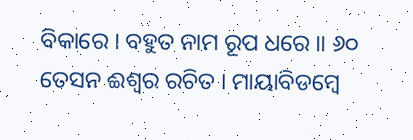ବିକାରେ । ବହୁତ ନାମ ରୂପ ଧରେ ॥ ୬୦
ତେସନ ଈଶ୍ୱର ରଚିତ । ମାୟାବିଡମ୍ବେ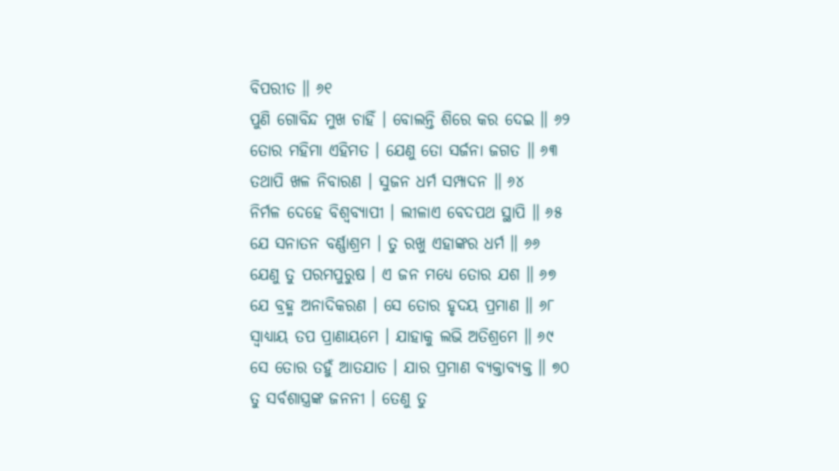ବିପରୀତ ॥ ୬୧
ପୁଣି ଗୋବିନ୍ଦ ମୁଖ ଚାହିଁ । ବୋଲନ୍ତି ଶିରେ କର ଦେଇ ॥ ୬୨
ତୋର ମହିମା ଏହିମତ । ଯେଣୁ ତୋ ସର୍ଜନା ଜଗତ ॥ ୬୩
ତଥାପି ଖଳ ନିବାରଣ । ସୁଜନ ଧର୍ମ ସମ୍ପାଦନ ॥ ୬୪
ନିର୍ମଳ ଦେହେ ବିଶ୍ୱବ୍ୟାପୀ । ଲୀଳାଏ ବେଦପଥ ସ୍ଥାପି ॥ ୬୫
ଯେ ସନାତନ ବର୍ଣ୍ଣାଶ୍ରମ । ତୁ ରଖୁ ଏହାଙ୍କର ଧର୍ମ ॥ ୬୬
ଯେଣୁ ତୁ ପରମପୁରୁଷ । ଏ ଜନ ମଧ୍ୟେ ତୋର ଯଶ ॥ ୬୭
ଯେ ବ୍ରହ୍ମ ଅନାଦିକରଣ । ସେ ତୋର ହୃଦୟ ପ୍ରମାଣ ॥ ୬୮
ସ୍ୱାଧ୍ୟାୟ ତପ ପ୍ରାଣାୟମେ । ଯାହାକୁ ଲଭି ଅତିଶ୍ରମେ ॥ ୬୯
ସେ ତୋର ତହୁଁ ଆତଯାତ । ଯାର ପ୍ରମାଣ ବ୍ୟକ୍ତାବ୍ୟକ୍ତ ॥ ୭୦
ତୁ ସର୍ବଶାସ୍ତ୍ରଙ୍କ ଜନନୀ । ତେଣୁ ତୁ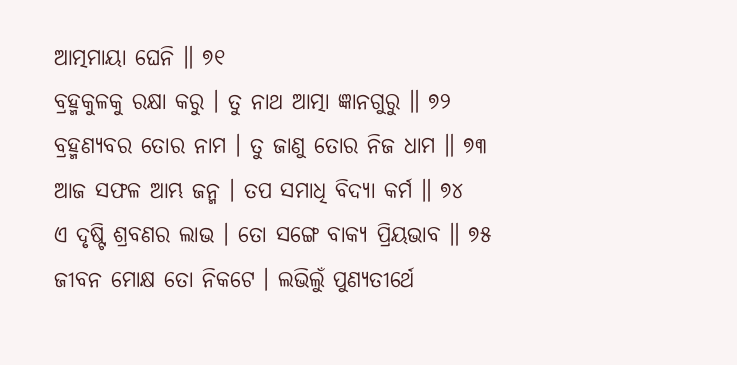ଆତ୍ମମାୟା ଘେନି ॥ ୭୧
ବ୍ରହ୍ମକୁଳକୁ ରକ୍ଷା କରୁ । ତୁ ନାଥ ଆତ୍ମା ଜ୍ଞାନଗୁରୁ ॥ ୭୨
ବ୍ରହ୍ମଣ୍ୟବର ତୋର ନାମ । ତୁ ଜାଣୁ ତୋର ନିଜ ଧାମ ॥ ୭୩
ଆଜ ସଫଳ ଆମ୍ଭ ଜନ୍ମ । ତପ ସମାଧି ବିଦ୍ୟା କର୍ମ ॥ ୭୪
ଏ ଦୃଷ୍ଟି ଶ୍ରବଣର ଲାଭ । ତୋ ସଙ୍ଗେ ବାକ୍ୟ ପ୍ରିୟଭାବ ॥ ୭୫
ଜୀବନ ମୋକ୍ଷ ତୋ ନିକଟେ । ଲଭିଲୁଁ ପୁଣ୍ୟତୀର୍ଥେ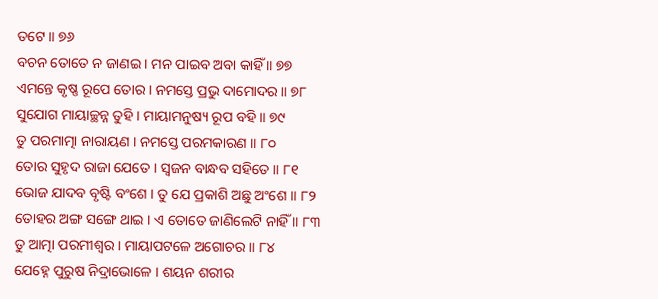ତଟେ ॥ ୭୬
ବଚନ ତୋତେ ନ ଜାଣଇ । ମନ ପାଇବ ଅବା କାହିଁ ॥ ୭୭
ଏମନ୍ତେ କୃଷ୍ଣ ରୂପେ ତୋର । ନମସ୍ତେ ପ୍ରଭୁ ଦାମୋଦର ॥ ୭୮
ସୁଯୋଗ ମାୟାଚ୍ଛନ୍ନ ତୁହି । ମାୟାମନୁଷ୍ୟ ରୂପ ବହି ॥ ୭୯
ତୁ ପରମାତ୍ମା ନାରାୟଣ । ନମସ୍ତେ ପରମକାରଣ ॥ ୮୦
ତୋର ସୁହୃଦ ରାଜା ଯେତେ । ସ୍ୱଜନ ବାନ୍ଧବ ସହିତେ ॥ ୮୧
ଭୋଜ ଯାଦବ ବୃଷ୍ଟି ବଂଶେ । ତୁ ଯେ ପ୍ରକାଶି ଅଛୁ ଅଂଶେ ॥ ୮୨
ତୋହର ଅଙ୍ଗ ସଙ୍ଗେ ଥାଇ । ଏ ତୋତେ ଜାଣିଲେଟି ନାହିଁ ॥ ୮୩
ତୁ ଆତ୍ମା ପରମୀଶ୍ୱର । ମାୟାପଟଳେ ଅଗୋଚର ॥ ୮୪
ଯେହ୍ନେ ପୁରୁଷ ନିଦ୍ରାଭୋଳେ । ଶୟନ ଶରୀର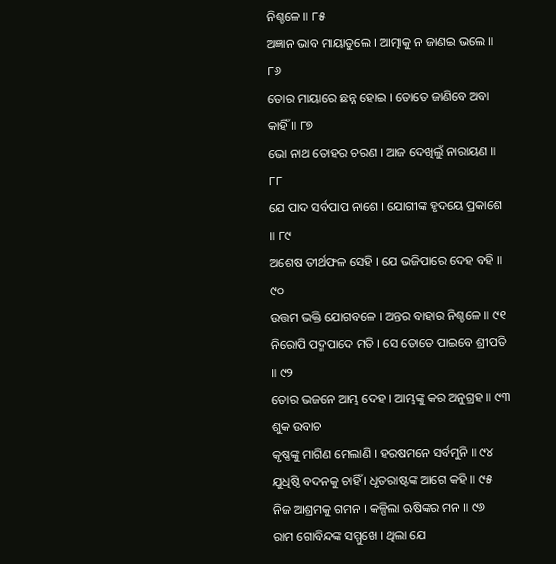ନିଶ୍ଚଳେ ॥ ୮୫
ଅଜ୍ଞାନ ଭାବ ମାୟାତୁଲେ । ଆତ୍ମାକୁ ନ ଜାଣଇ ଭଲେ ॥ ୮୬
ତୋର ମାୟାରେ ଛନ୍ନ ହୋଇ । ତୋତେ ଜାଣିବେ ଅବା କାହିଁ ॥ ୮୭
ଭୋ ନାଥ ତୋହର ଚରଣ । ଆଜ ଦେଖିଲୁଁ ନାରାୟଣ ॥ ୮୮
ଯେ ପାଦ ସର୍ବପାପ ନାଶେ । ଯୋଗୀଙ୍କ ହୃଦୟେ ପ୍ରକାଶେ ॥ ୮୯
ଅଶେଷ ତୀର୍ଥଫଳ ସେହି । ଯେ ଭଜିପାରେ ଦେହ ବହି ॥ ୯୦
ଉତ୍ତମ ଭକ୍ତି ଯୋଗବଳେ । ଅନ୍ତର ବାହାର ନିଶ୍ଚଳେ ॥ ୯୧
ନିରୋପି ପଦ୍ମପାଦେ ମତି । ସେ ତୋତେ ପାଇବେ ଶ୍ରୀପତି ॥ ୯୨
ତୋର ଭଜନେ ଆମ୍ଭ ଦେହ । ଆମ୍ଭଙ୍କୁ କର ଅନୁଗ୍ରହ ॥ ୯୩
ଶୁକ ଉବାଚ
କୃଷ୍ଣଙ୍କୁ ମାଗିଣ ମେଲାଣି । ହରଷମନେ ସର୍ବମୁନି ॥ ୯୪
ଯୁଧିଷ୍ଠି ବଦନକୁ ଚାହିଁ । ଧୃତରାଷ୍ଟଙ୍କ ଆଗେ କହି ॥ ୯୫
ନିଜ ଆଶ୍ରମକୁ ଗମନ । କଳ୍ପିଲା ଋଷିଙ୍କର ମନ ॥ ୯୬
ରାମ ଗୋବିନ୍ଦଙ୍କ ସମ୍ମୁଖେ । ଥିଲା ଯେ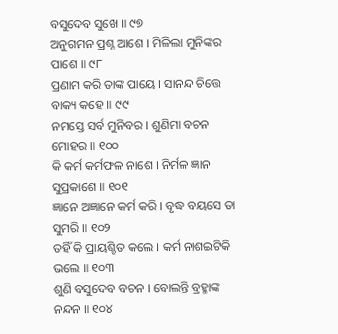ବସୁଦେବ ସୁଖେ ॥ ୯୭
ଅନୁଗମନ ପ୍ରଶ୍ନ ଆଶେ । ମିଳିଲା ମୁନିଙ୍କର ପାଶେ ॥ ୯୮
ପ୍ରଣାମ କରି ତାଙ୍କ ପାୟେ । ସାନନ୍ଦ ଚିତ୍ତେ ବାକ୍ୟ କହେ ॥ ୯୯
ନମସ୍ତେ ସର୍ବ ମୁନିବର । ଶୁଣିମା ବଚନ ମୋହର ॥ ୧୦୦
କି କର୍ମ କର୍ମଫଳ ନାଶେ । ନିର୍ମଳ ଜ୍ଞାନ ସୁପ୍ରକାଶେ ॥ ୧୦୧
ଜ୍ଞାନେ ଅଜ୍ଞାନେ କର୍ମ କରି । ବୃଦ୍ଧ ବୟସେ ତା ସୁମରି ॥ ୧୦୨
ତହିଁ କି ପ୍ରାୟଶ୍ଚିତ କଲେ । କର୍ମ ନାଶଇଟିକି ଭଲେ ॥ ୧୦୩
ଶୁଣି ବସୁଦେବ ବଚନ । ବୋଲନ୍ତି ବ୍ରହ୍ମାଙ୍କ ନନ୍ଦନ ॥ ୧୦୪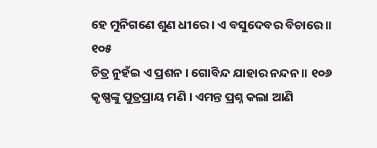ହେ ମୁନିଗଣେ ଶୁଣ ଧୀରେ । ଏ ବସୁଦେବର ବିଚାରେ ॥ ୧୦୫
ଚିତ୍ର ନୁହଁଇ ଏ ପ୍ରଶନ । ଗୋବିନ୍ଦ ଯାହାର ନନ୍ଦନ ॥ ୧୦୬
କୃଷ୍ଣଙ୍କୁ ପୁତ୍ରପ୍ରାୟ ମଣି । ଏମନ୍ତ ପ୍ରଶ୍ନ କଲା ଆଣି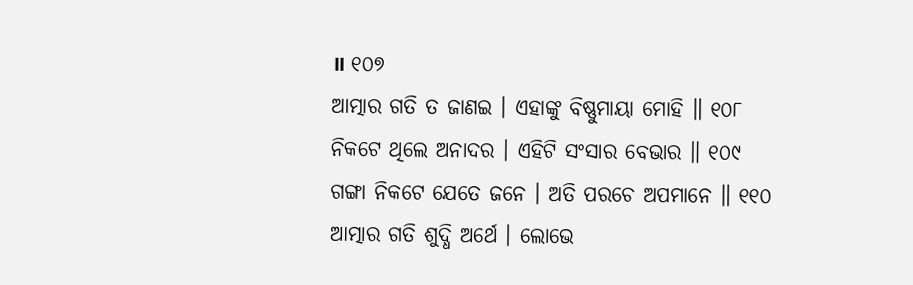॥ ୧୦୭
ଆତ୍ମାର ଗତି ତ ଜାଣଇ । ଏହାଙ୍କୁ ବିଷ୍ଣୁମାୟା ମୋହି ॥ ୧୦୮
ନିକଟେ ଥିଲେ ଅନାଦର । ଏହିଟି ସଂସାର ବେଭାର ॥ ୧୦୯
ଗଙ୍ଗା ନିକଟେ ଯେତେ ଜନେ । ଅତି ପରଚେ ଅପମାନେ ॥ ୧୧୦
ଆତ୍ମାର ଗତି ଶୁଦ୍ଧି ଅର୍ଥେ । ଲୋଭେ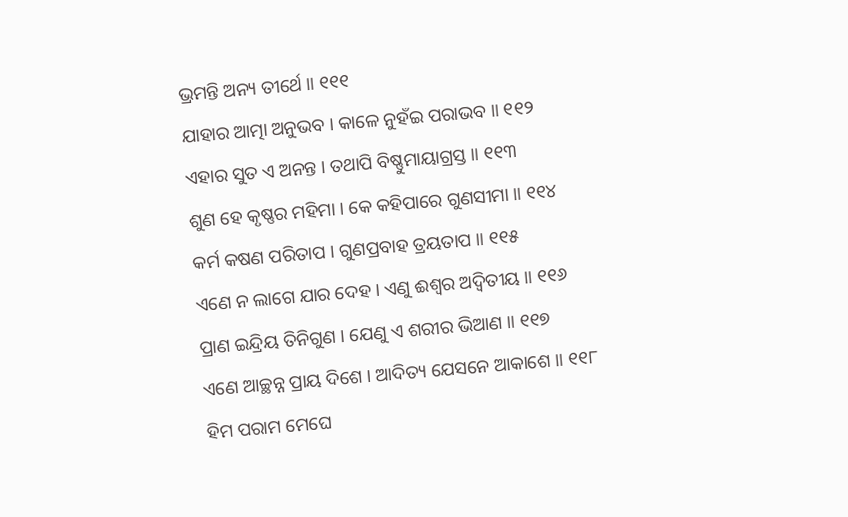ଭ୍ରମନ୍ତି ଅନ୍ୟ ତୀର୍ଥେ ॥ ୧୧୧
ଯାହାର ଆତ୍ମା ଅନୁଭବ । କାଳେ ନୁହଁଇ ପରାଭବ ॥ ୧୧୨
ଏହାର ସୁତ ଏ ଅନନ୍ତ । ତଥାପି ବିଷ୍ଣୁମାୟାଗ୍ରସ୍ତ ॥ ୧୧୩
ଶୁଣ ହେ କୃଷ୍ଣର ମହିମା । କେ କହିପାରେ ଗୁଣସୀମା ॥ ୧୧୪
କର୍ମ କଷଣ ପରିତାପ । ଗୁଣପ୍ରବାହ ତ୍ରୟତାପ ॥ ୧୧୫
ଏଣେ ନ ଲାଗେ ଯାର ଦେହ । ଏଣୁ ଈଶ୍ୱର ଅଦ୍ୱିତୀୟ ॥ ୧୧୬
ପ୍ରାଣ ଇନ୍ଦ୍ରିୟ ତିନିଗୁଣ । ଯେଣୁ ଏ ଶରୀର ଭିଆଣ ॥ ୧୧୭
ଏଣେ ଆଚ୍ଛନ୍ନ ପ୍ରାୟ ଦିଶେ । ଆଦିତ୍ୟ ଯେସନେ ଆକାଶେ ॥ ୧୧୮
ହିମ ପରାମ ମେଘେ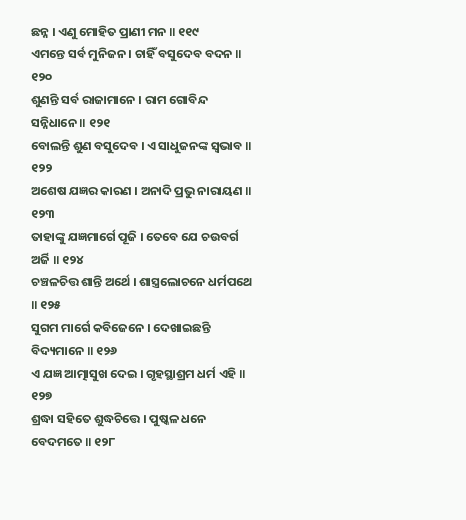ଛନ୍ନ । ଏଣୁ ମୋହିତ ପ୍ରାଣୀ ମନ ॥ ୧୧୯
ଏମନ୍ତେ ସର୍ବ ମୁନିଜନ । ଚାହିଁ ବସୁଦେବ ବଦନ ॥ ୧୨୦
ଶୁଣନ୍ତି ସର୍ବ ରାଜାମାନେ । ରାମ ଗୋବିନ୍ଦ ସନ୍ନିଧାନେ ॥ ୧୨୧
ବୋଲନ୍ତି ଶୁଣ ବସୁଦେବ । ଏ ସାଧୁଜନଙ୍କ ସ୍ୱଭାବ ॥ ୧୨୨
ଅଶେଷ ଯଜ୍ଞର କାରଣ । ଅନାଦି ପ୍ରଭୁ ନାରାୟଣ ॥ ୧୨୩
ତାହାଙ୍କୁ ଯଜ୍ଞମାର୍ଗେ ପୂଜି । ତେବେ ଯେ ଚଉବର୍ଗ ଅର୍ଜି ॥ ୧୨୪
ଚଞ୍ଚଳଚିତ୍ତ ଶାନ୍ତି ଅର୍ଥେ । ଶାସ୍ତ୍ରଲୋଚନେ ଧର୍ମପଥେ ॥ ୧୨୫
ସୁଗମ ମାର୍ଗେ କବିଜେନେ । ଦେଖାଇଛନ୍ତି ବିଦ୍ୟମାନେ ॥ ୧୨୬
ଏ ଯଜ୍ଞ ଆତ୍ମାସୁଖ ଦେଇ । ଗୃହସ୍ଥାଶ୍ରମ ଧର୍ମ ଏହି ॥ ୧୨୭
ଶ୍ରଦ୍ଧା ସହିତେ ଶୁଦ୍ଧଚିତ୍ତେ । ପୁଷ୍କଳ ଧନେ ବେଦମତେ ॥ ୧୨୮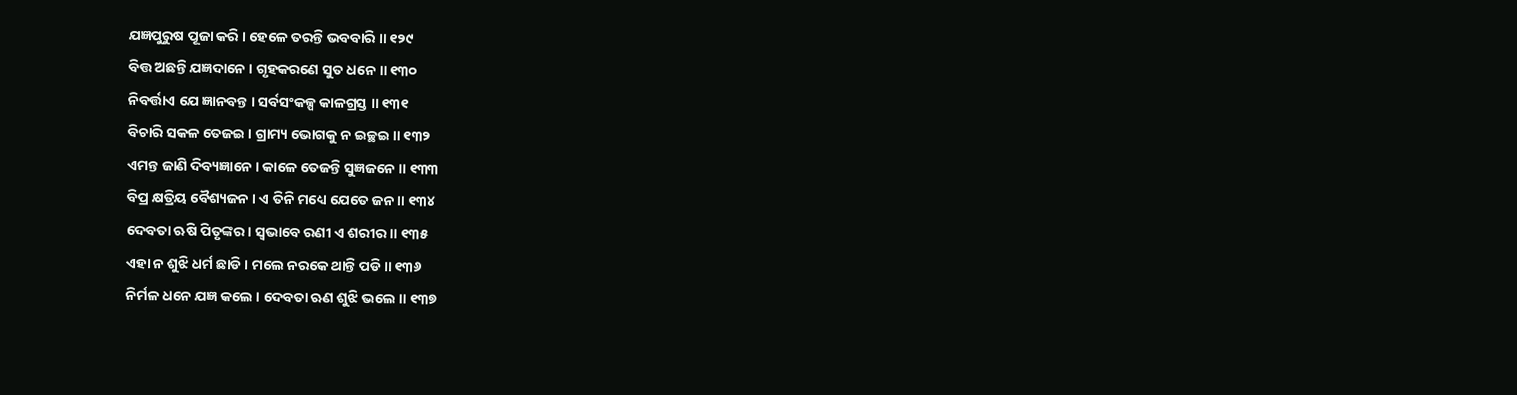ଯଜ୍ଞପୁରୁଷ ପୂଜା କରି । ହେଳେ ତରନ୍ତି ଭବବାରି ॥ ୧୨୯
ବିତ୍ତ ଅଛନ୍ତି ଯଜ୍ଞଦାନେ । ଗୃହକରଣେ ସୁତ ଧନେ ॥ ୧୩୦
ନିବର୍ତ୍ତାଏ ଯେ ଜ୍ଞାନବନ୍ତ । ସର୍ବସଂକଳ୍ପ କାଳଗ୍ରସ୍ତ ॥ ୧୩୧
ବିଚାରି ସକଳ ତେଜଇ । ଗ୍ରାମ୍ୟ ଭୋଗକୁ ନ ଇଚ୍ଛଇ ॥ ୧୩୨
ଏମନ୍ତ ଜାଣି ଦିବ୍ୟଜ୍ଞାନେ । କାଳେ ତେଜନ୍ତି ସୁଜ୍ଞଜନେ ॥ ୧୩୩
ବିପ୍ର କ୍ଷତ୍ରିୟ ବୈଶ୍ୟଜନ । ଏ ତିନି ମଧ୍ୟେ ଯେତେ ଜନ ॥ ୧୩୪
ଦେବତା ଋଷି ପିତୃଙ୍କର । ସ୍ୱଭାବେ ରଣୀ ଏ ଶରୀର ॥ ୧୩୫
ଏହା ନ ଶୁଝି ଧର୍ମ ଛାଡି । ମଲେ ନରକେ ଥାନ୍ତି ପଡି ॥ ୧୩୬
ନିର୍ମଳ ଧନେ ଯଜ୍ଞ କଲେ । ଦେବତା ଋଣ ଶୁଝି ଭଲେ ॥ ୧୩୭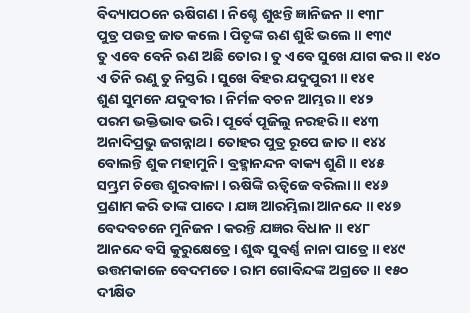ବିଦ୍ୟାପଠନେ ଋଷିଗଣ । ନିଶ୍ଚେ ଶୁଝନ୍ତି ଜ୍ଞାନିଜନ ॥ ୧୩୮
ପୁତ୍ର ପଉତ୍ର ଜାତ କଲେ । ପିତୃଙ୍କ ଋଣ ଶୁଝି ଭଲେ ॥ ୧୩୯
ତୁ ଏବେ ବେନି ଋଣ ଅଛି ତୋର । ତୁ ଏବେ ସୁଖେ ଯାଗ କର ॥ ୧୪୦
ଏ ତିନି ରଣୁ ତୁ ନିସ୍ତରି । ସୁଖେ ବିହର ଯଦୁପୁରୀ ॥ ୧୪୧
ଶୁଣ ସୁମନେ ଯଦୁବୀର । ନିର୍ମଳ ବଚନ ଆମ୍ଭର ॥ ୧୪୨
ପରମ ଭକ୍ତିଭାବ ଭରି । ପୂର୍ବେ ପୂଜିଲୁ ନରହରି ॥ ୧୪୩
ଅନାଦିପ୍ରଭୁ ଜଗନ୍ନାଥ । ତୋହର ପୁତ୍ର ରୂପେ ଜାତ ॥ ୧୪୪
ବୋଲନ୍ତି ଶୁକ ମହାମୁନି । ବ୍ରହ୍ମାନନ୍ଦନ ବାକ୍ୟ ଶୁଣି ॥ ୧୪୫
ସମ୍ଭ୍ରମ ଚିତ୍ତେ ଶୁରବାଳା । ଋଷିଙ୍କି ଋତ୍ୱିଜେ ବରିଲା ॥ ୧୪୬
ପ୍ରଣାମ କରି ତାଙ୍କ ପାଦେ । ଯଜ୍ଞ ଆରମ୍ଭିଲା ଆନନ୍ଦେ ॥ ୧୪୭
ବେଦବଚନେ ମୁନିଜନ । କରନ୍ତି ଯଜ୍ଞର ବିଧାନ ॥ ୧୪୮
ଆନନ୍ଦେ ବସି କୁରୁକ୍ଷେତ୍ରେ । ଶୁଦ୍ଧ ସୁବର୍ଣ୍ଣ ନାନା ପାତ୍ରେ ॥ ୧୪୯
ଉତ୍ତମକାଳେ ବେଦମତେ । ରାମ ଗୋବିନ୍ଦଙ୍କ ଅଗ୍ରତେ ॥ ୧୫୦
ଦୀକ୍ଷିତ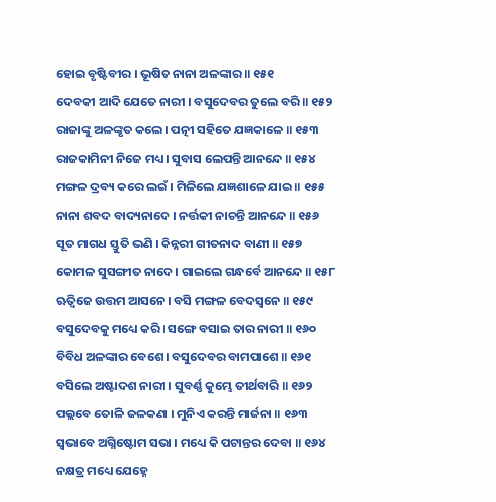ହୋଇ ବୃଷ୍ଟିବୀର । ଭୂଷିତ ନାନା ଅଳଙ୍କାର ॥ ୧୫୧
ଦେବକୀ ଆଦି ଯେତେ ନାରୀ । ବସୁଦେବର ତୁଲେ ବରି ॥ ୧୫୨
ରାଜାଙ୍କୁ ଅଳଙ୍କୃତ କଲେ । ପତ୍ନୀ ସହିତେ ଯଜ୍ଞକାଳେ ॥ ୧୫୩
ରାଜକାମିନୀ ନିଜେ ମଧ୍ୟ । ସୁବାସ ଲେପନ୍ତି ଆନନ୍ଦେ ॥ ୧୫୪
ମଙ୍ଗଳ ଦ୍ରବ୍ୟ କରେ ଲଇଁ । ମିଳିଲେ ଯଜ୍ଞଶାଳେ ଯାଇ ॥ ୧୫୫
ନାନା ଶବଦ ବାଦ୍ୟନାଦେ । ନର୍ତ୍ତକୀ ନାଚନ୍ତି ଆନନ୍ଦେ ॥ ୧୫୬
ସୂତ ମାଗଧ ସ୍ତୁତି ଭଣି । କିନ୍ନରୀ ଗୀତନାଦ ବାଣୀ ॥ ୧୫୭
କୋମଳ ସୁସଙ୍ଗୀତ ନାଦେ । ଗାଇଲେ ଗନ୍ଧର୍ବେ ଆନନ୍ଦେ ॥ ୧୫୮
ଋତ୍ୱିଜେ ଉତ୍ତମ ଆସନେ । ବସି ମଙ୍ଗଳ ବେଦସ୍ୱନେ ॥ ୧୫୯
ବସୁଦେବକୁ ମଧ୍ୟେ କରି । ସଙ୍ଗେ ବସାଇ ତାର ନାରୀ ॥ ୧୬୦
ବିବିଧ ଅଳଙ୍କାର ବେଶେ । ବସୁଦେବର ବାମପାଶେ ॥ ୧୬୧
ବସିଲେ ଅଷ୍ଟାଦଶ ନାରୀ । ସୁବର୍ଣ୍ଣ କୁମ୍ଭେ ତୀର୍ଥବାରି ॥ ୧୬୨
ପଲ୍ଲବେ ତୋଳି ଜଳକଣା । ମୁନିଏ କରନ୍ତି ମାର୍ଜନା ॥ ୧୬୩
ସ୍ୱଭାବେ ଅଗ୍ନିଷ୍ଟୋମ ସଭା । ମଧ୍ୟେ କି ପଟାନ୍ତର ଦେବା ॥ ୧୬୪
ନକ୍ଷତ୍ର ମଧ୍ୟେ ଯେହ୍ନେ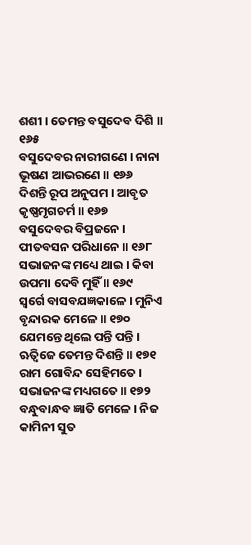ଶଶୀ । ତେମନ୍ତ ବସୁଦେବ ଦିଶି ॥ ୧୬୫
ବସୁଦେବର ନାରୀଗଣେ । ନାନା ଭୂଷଣ ଆଭରଣେ ॥ ୧୬୬
ଦିଶନ୍ତି ରୂପ ଅନୁପମ । ଆବୃତ କୃଷ୍ଣମୃଗଚର୍ମ ॥ ୧୬୭
ବସୁଦେବର ବିପ୍ରଜନେ । ପୀତବସନ ପରିଧାନେ ॥ ୧୬୮
ସଭାଜନଙ୍କ ମଧ୍ୟେ ଥାଇ । କିବା ଉପମା ଦେବି ମୁହିଁ ॥ ୧୬୯
ସ୍ୱର୍ଗେ ବାସବଯଜ୍ଞକାଳେ । ମୁନିଏ ବୃନ୍ଦାରକ ମେଳେ ॥ ୧୭୦
ଯେମନ୍ତେ ଥିଲେ ପନ୍ତି ପନ୍ତି । ଋତ୍ୱିଜେ ତେମନ୍ତ ଦିଶନ୍ତି ॥ ୧୭୧
ରାମ ଗୋବିନ୍ଦ ସେହିମତେ । ସଭାଜନଙ୍କ ମଧ୍ୟଗତେ ॥ ୧୭୨
ବନ୍ଧୁବାନ୍ଧବ ଜ୍ଞାତି ମେଳେ । ନିଜ କାମିନୀ ସୁତ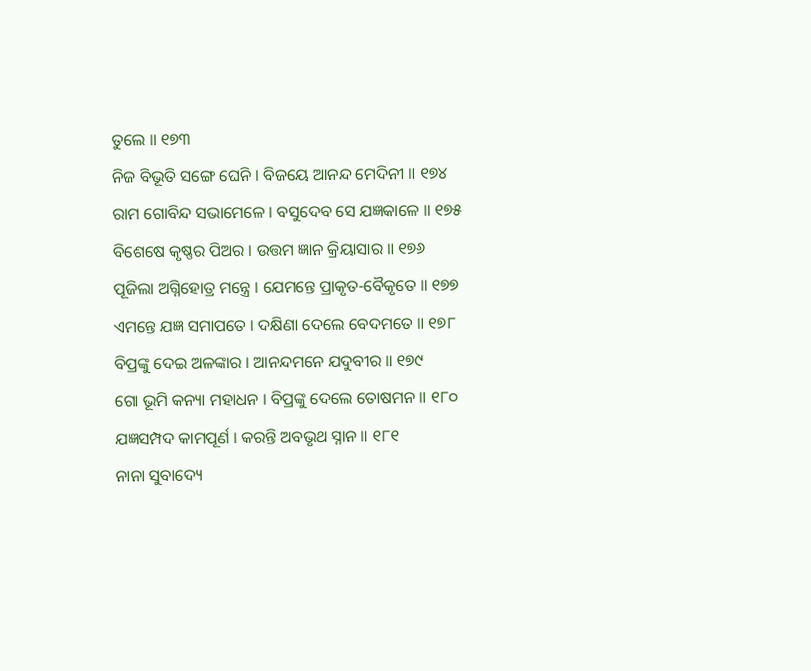ତୁଲେ ॥ ୧୭୩
ନିଜ ବିଭୂତି ସଙ୍ଗେ ଘେନି । ବିଜୟେ ଆନନ୍ଦ ମେଦିନୀ ॥ ୧୭୪
ରାମ ଗୋବିନ୍ଦ ସଭାମେଳେ । ବସୁଦେବ ସେ ଯଜ୍ଞକାଳେ ॥ ୧୭୫
ବିଶେଷେ କୃଷ୍ଣର ପିଅର । ଉତ୍ତମ ଜ୍ଞାନ କ୍ରିୟାସାର ॥ ୧୭୬
ପୂଜିଲା ଅଗ୍ନିହୋତ୍ର ମନ୍ତ୍ରେ । ଯେମନ୍ତେ ପ୍ରାକୃତ-ବୈକୃତେ ॥ ୧୭୭
ଏମନ୍ତେ ଯଜ୍ଞ ସମାପତେ । ଦକ୍ଷିଣା ଦେଲେ ବେଦମତେ ॥ ୧୭୮
ବିପ୍ରଙ୍କୁ ଦେଇ ଅଳଙ୍କାର । ଆନନ୍ଦମନେ ଯଦୁବୀର ॥ ୧୭୯
ଗୋ ଭୂମି କନ୍ୟା ମହାଧନ । ବିପ୍ରଙ୍କୁ ଦେଲେ ତୋଷମନ ॥ ୧୮୦
ଯଜ୍ଞସମ୍ପଦ କାମପୂର୍ଣ । କରନ୍ତି ଅବଭୃଥ ସ୍ନାନ ॥ ୧୮୧
ନାନା ସୁବାଦ୍ୟେ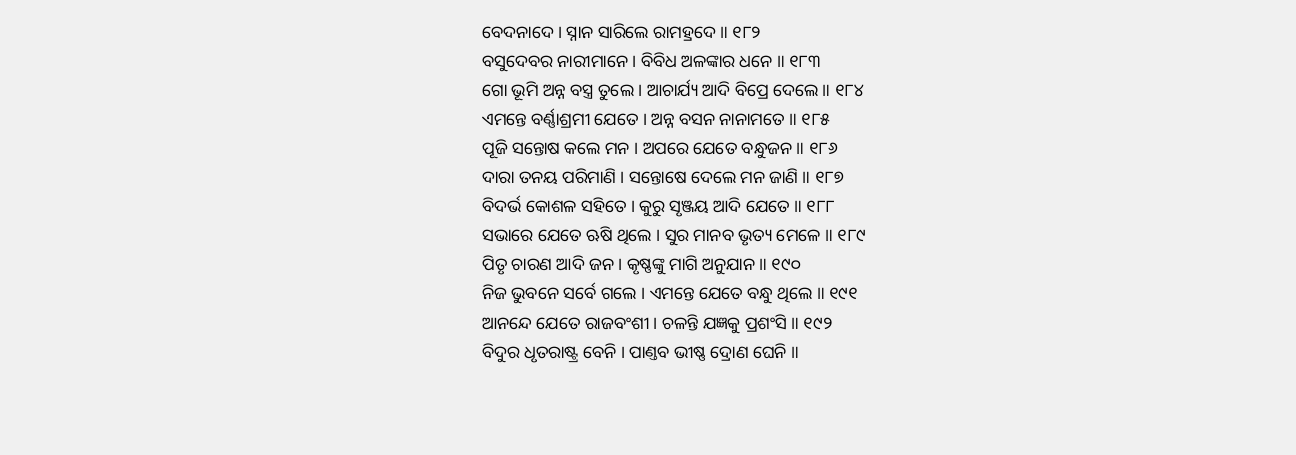ବେଦନାଦେ । ସ୍ନାନ ସାରିଲେ ରାମହ୍ରଦେ ॥ ୧୮୨
ବସୁଦେବର ନାରୀମାନେ । ବିବିଧ ଅଳଙ୍କାର ଧନେ ॥ ୧୮୩
ଗୋ ଭୂମି ଅନ୍ନ ବସ୍ତ୍ର ତୁଲେ । ଆଚାର୍ଯ୍ୟ ଆଦି ବିପ୍ରେ ଦେଲେ ॥ ୧୮୪
ଏମନ୍ତେ ବର୍ଣ୍ଣାଶ୍ରମୀ ଯେତେ । ଅନ୍ନ ବସନ ନାନାମତେ ॥ ୧୮୫
ପୂଜି ସନ୍ତୋଷ କଲେ ମନ । ଅପରେ ଯେତେ ବନ୍ଧୁଜନ ॥ ୧୮୬
ଦାରା ତନୟ ପରିମାଣି । ସନ୍ତୋଷେ ଦେଲେ ମନ ଜାଣି ॥ ୧୮୭
ବିଦର୍ଭ କୋଶଳ ସହିତେ । କୁରୁ ସୃଞ୍ଜୟ ଆଦି ଯେତେ ॥ ୧୮୮
ସଭାରେ ଯେତେ ଋଷି ଥିଲେ । ସୁର ମାନବ ଭୃତ୍ୟ ମେଳେ ॥ ୧୮୯
ପିତୃ ଚାରଣ ଆଦି ଜନ । କୃଷ୍ଣଙ୍କୁ ମାଗି ଅନୁଯାନ ॥ ୧୯୦
ନିଜ ଭୁବନେ ସର୍ବେ ଗଲେ । ଏମନ୍ତେ ଯେତେ ବନ୍ଧୁ ଥିଲେ ॥ ୧୯୧
ଆନନ୍ଦେ ଯେତେ ରାଜବଂଶୀ । ଚଳନ୍ତି ଯଜ୍ଞକୁ ପ୍ରଶଂସି ॥ ୧୯୨
ବିଦୁର ଧୃତରାଷ୍ଟ୍ର ବେନି । ପାଣ୍ତବ ଭୀଷ୍ଣ ଦ୍ରୋଣ ଘେନି ॥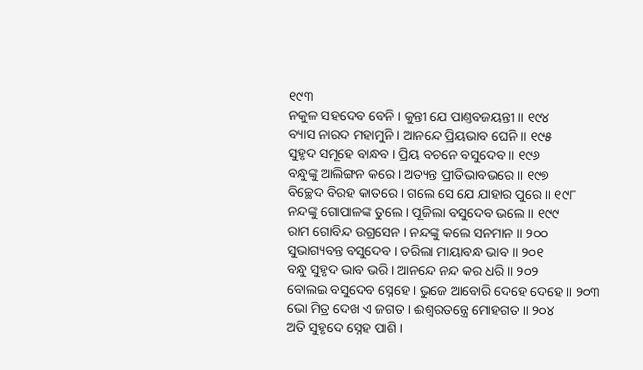୧୯୩
ନକୁଳ ସହଦେବ ବେନି । କୁନ୍ତୀ ଯେ ପାଣ୍ତବଜୟନ୍ତୀ ॥ ୧୯୪
ବ୍ୟାସ ନାରଦ ମହାମୁନି । ଆନନ୍ଦେ ପ୍ରିୟଭାବ ଘେନି ॥ ୧୯୫
ସୁହୃଦ ସମୂହେ ବାନ୍ଧବ । ପ୍ରିୟ ବଚନେ ବସୁଦେବ ॥ ୧୯୬
ବନ୍ଧୁଙ୍କୁ ଆଲିଙ୍ଗନ କରେ । ଅତ୍ୟନ୍ତ ପ୍ରୀତିଭାବଭରେ ॥ ୧୯୭
ବିଚ୍ଛେଦ ବିରହ କାତରେ । ଗଲେ ସେ ଯେ ଯାହାର ପୁରେ ॥ ୧୯୮
ନନ୍ଦଙ୍କୁ ଗୋପାଳଙ୍କ ତୁଲେ । ପୂଜିଲା ବସୁଦେବ ଭଲେ ॥ ୧୯୯
ରାମ ଗୋବିନ୍ଦ ଉଗ୍ରସେନ । ନନ୍ଦଙ୍କୁ କଲେ ସନମାନ ॥ ୨୦୦
ସୁଭାଗ୍ୟବନ୍ତ ବସୁଦେବ । ତରିଲା ମାୟାବନ୍ଧ ଭାବ ॥ ୨୦୧
ବନ୍ଧୁ ସୁହୃଦ ଭାବ ଭରି । ଆନନ୍ଦେ ନନ୍ଦ କର ଧରି ॥ ୨୦୨
ବୋଲଇ ବସୁଦେବ ସ୍ନେହେ । ଭୁଜେ ଆବୋରି ଦେହେ ଦେହେ ॥ ୨୦୩
ଭୋ ମିତ୍ର ଦେଖ ଏ ଜଗତ । ଈଶ୍ୱରତନ୍ତ୍ରେ ମୋହଗତ ॥ ୨୦୪
ଅତି ସୁହୃଦେ ସ୍ନେହ ପାଶି ।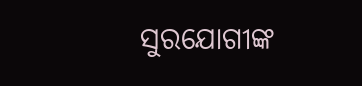ସୁରଯୋଗୀଙ୍କ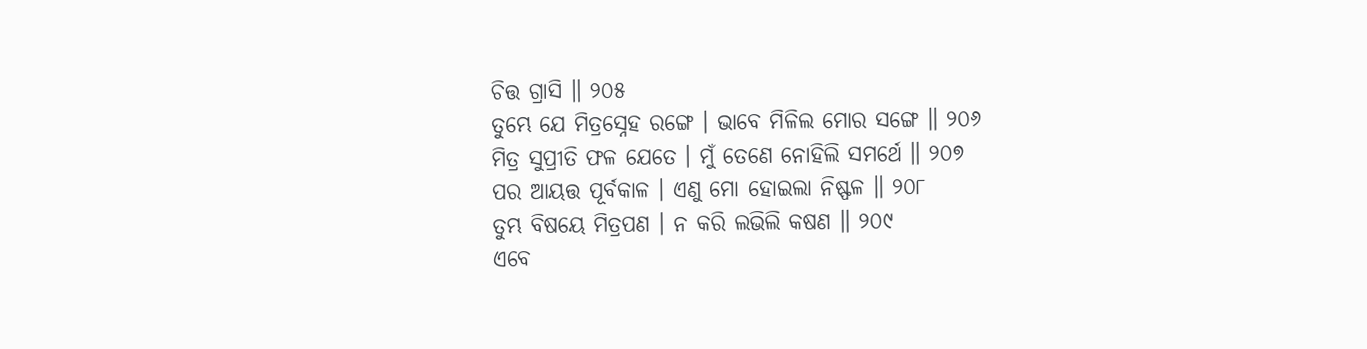ଚିତ୍ତ ଗ୍ରାସି ॥ ୨୦୫
ତୁମ୍ଭେ ଯେ ମିତ୍ରସ୍ନେହ ରଙ୍ଗେ । ଭାବେ ମିଳିଲ ମୋର ସଙ୍ଗେ ॥ ୨୦୬
ମିତ୍ର ସୁପ୍ରୀତି ଫଳ ଯେତେ । ମୁଁ ତେଣେ ନୋହିଲି ସମର୍ଥେ ॥ ୨୦୭
ପର ଆୟତ୍ତ ପୂର୍ବକାଳ । ଏଣୁ ମୋ ହୋଇଲା ନିଷ୍ଫଳ ॥ ୨୦୮
ତୁମ୍ଭ ବିଷୟେ ମିତ୍ରପଣ । ନ କରି ଲଭିଲି କଷଣ ॥ ୨୦୯
ଏବେ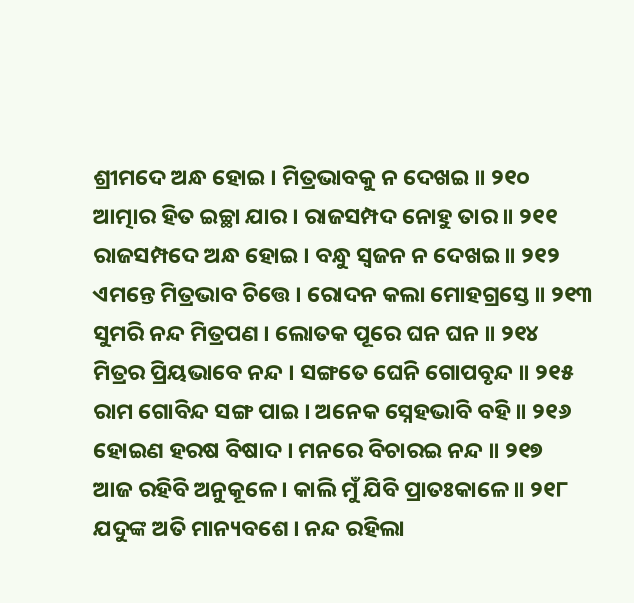ଶ୍ରୀମଦେ ଅନ୍ଧ ହୋଇ । ମିତ୍ରଭାବକୁ ନ ଦେଖଇ ॥ ୨୧୦
ଆତ୍ମାର ହିତ ଇଚ୍ଛା ଯାର । ରାଜସମ୍ପଦ ନୋହୁ ତାର ॥ ୨୧୧
ରାଜସମ୍ପଦେ ଅନ୍ଧ ହୋଇ । ବନ୍ଧୁ ସ୍ୱଜନ ନ ଦେଖଇ ॥ ୨୧୨
ଏମନ୍ତେ ମିତ୍ରଭାବ ଚିତ୍ତେ । ରୋଦନ କଲା ମୋହଗ୍ରସ୍ତେ ॥ ୨୧୩
ସୁମରି ନନ୍ଦ ମିତ୍ରପଣ । ଲୋତକ ପୂରେ ଘନ ଘନ ॥ ୨୧୪
ମିତ୍ରର ପ୍ରିୟଭାବେ ନନ୍ଦ । ସଙ୍ଗତେ ଘେନି ଗୋପବୃନ୍ଦ ॥ ୨୧୫
ରାମ ଗୋବିନ୍ଦ ସଙ୍ଗ ପାଇ । ଅନେକ ସ୍ନେହଭାବି ବହି ॥ ୨୧୬
ହୋଇଣ ହରଷ ବିଷାଦ । ମନରେ ବିଚାରଇ ନନ୍ଦ ॥ ୨୧୭
ଆଜ ରହିବି ଅନୁକୂଳେ । କାଲି ମୁଁ ଯିବି ପ୍ରାତଃକାଳେ ॥ ୨୧୮
ଯଦୁଙ୍କ ଅତି ମାନ୍ୟବଶେ । ନନ୍ଦ ରହିଲା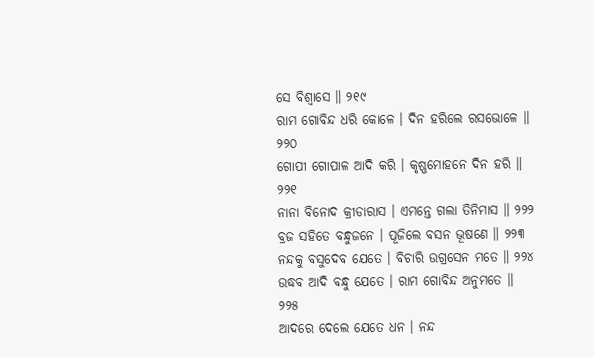ସେ ବିଶ୍ୱାସେ ॥ ୨୧୯
ରାମ ଗୋବିନ୍ଦ ଧରି କୋଳେ । ଦିନ ହରିଲେ ରସଭୋଳେ ॥ ୨୨୦
ଗୋପୀ ଗୋପାଳ ଆଦି କରି । କୃଷ୍ଣମୋହନେ ଦିନ ହରି ॥ ୨୨୧
ନାନା ବିନୋଦ କ୍ରୀଡାରାସ । ଏମନ୍ତେ ଗଲା ତିନିମାସ ॥ ୨୨୨
ବ୍ରଜ ସହିତେ ବନ୍ଧୁଜନେ । ପୂଜିଲେ ବସନ ଭୂଷଣେ ॥ ୨୨୩
ନନ୍ଦକୁ ବସୁଦେବ ଯେତେ । ବିଚାରି ଉଗ୍ରସେନ ମତେ ॥ ୨୨୪
ଉଦ୍ଧବ ଆଦି ବନ୍ଧୁ ଯେତେ । ରାମ ଗୋବିନ୍ଦ ଅନୁମତେ ॥ ୨୨୫
ଆଦରେ ଦେଲେ ଯେତେ ଧନ । ନନ୍ଦ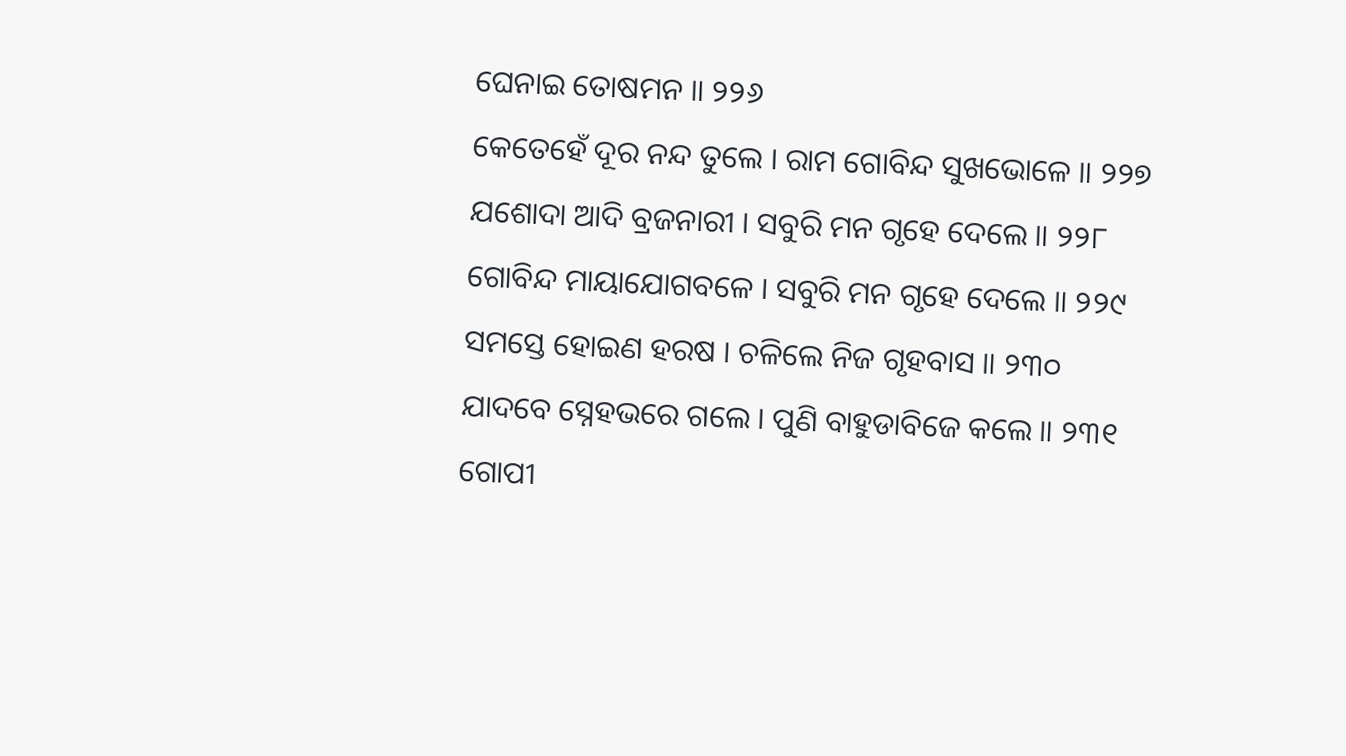ଘେନାଇ ତୋଷମନ ॥ ୨୨୬
କେତେହେଁ ଦୂର ନନ୍ଦ ତୁଲେ । ରାମ ଗୋବିନ୍ଦ ସୁଖଭୋଳେ ॥ ୨୨୭
ଯଶୋଦା ଆଦି ବ୍ରଜନାରୀ । ସବୁରି ମନ ଗୃହେ ଦେଲେ ॥ ୨୨୮
ଗୋବିନ୍ଦ ମାୟାଯୋଗବଳେ । ସବୁରି ମନ ଗୃହେ ଦେଲେ ॥ ୨୨୯
ସମସ୍ତେ ହୋଇଣ ହରଷ । ଚଳିଲେ ନିଜ ଗୃହବାସ ॥ ୨୩୦
ଯାଦବେ ସ୍ନେହଭରେ ଗଲେ । ପୁଣି ବାହୁଡାବିଜେ କଲେ ॥ ୨୩୧
ଗୋପୀ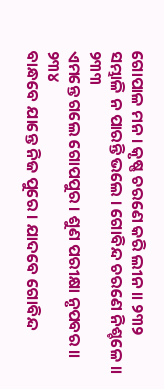ଗୋପାଳ ମନ । କୃଷ୍ଣ ଚରଣେ କରି ଲୀନ ॥ ୨୩୨
ସମ୍ଭାଳି ନ ପାରନ୍ତି ଭଲେ । ଗୋବିନ୍ଦ ଚରଣେ ନିଶ୍ଚଳେ ॥ ୨୩୩
ଏମନ୍ତେ ଗଲେ ଗୋପପୁର । ଶୁଣ ପରୀକ୍ଷା ନୃପବର ॥ ୨୩୪
ବାନ୍ଧବେ ଯାନ୍ତେ ନିଜ ପୁରେ । ଯାଦବେ ଗୋବିନ୍ଦ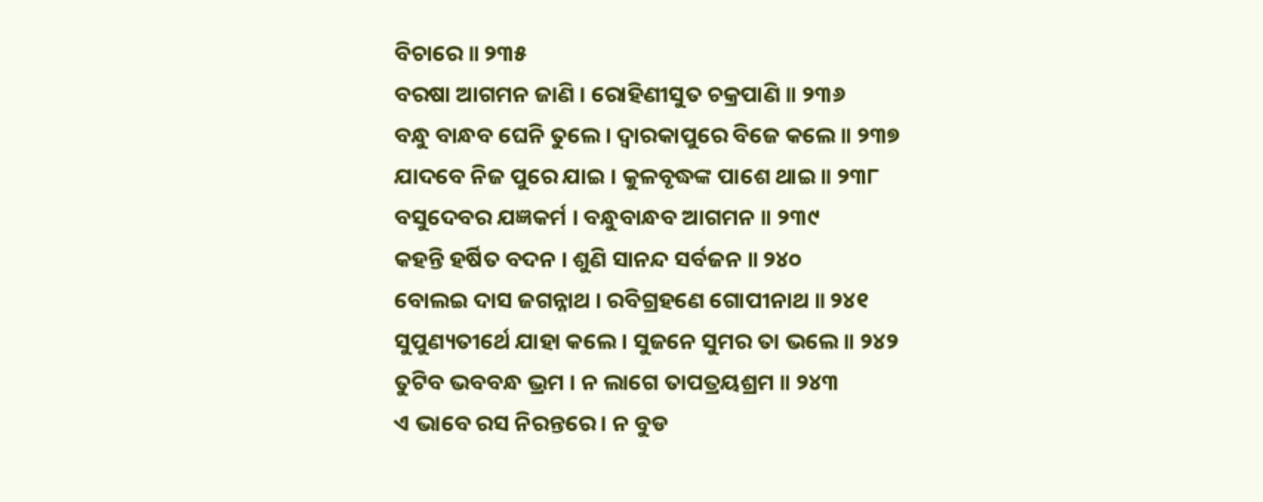ବିଚାରେ ॥ ୨୩୫
ବରଷା ଆଗମନ ଜାଣି । ରୋହିଣୀସୁତ ଚକ୍ରପାଣି ॥ ୨୩୬
ବନ୍ଧୁ ବାନ୍ଧବ ଘେନି ତୁଲେ । ଦ୍ୱାରକାପୁରେ ବିଜେ କଲେ ॥ ୨୩୭
ଯାଦବେ ନିଜ ପୁରେ ଯାଇ । କୁଳବୃଦ୍ଧଙ୍କ ପାଶେ ଥାଇ ॥ ୨୩୮
ବସୁଦେବର ଯଜ୍ଞକର୍ମ । ବନ୍ଧୁବାନ୍ଧବ ଆଗମନ ॥ ୨୩୯
କହନ୍ତି ହର୍ଷିତ ବଦନ । ଶୁଣି ସାନନ୍ଦ ସର୍ବଜନ ॥ ୨୪୦
ବୋଲଇ ଦାସ ଜଗନ୍ନାଥ । ରବିଗ୍ରହଣେ ଗୋପୀନାଥ ॥ ୨୪୧
ସୁପୁଣ୍ୟତୀର୍ଥେ ଯାହା କଲେ । ସୁଜନେ ସୁମର ତା ଭଲେ ॥ ୨୪୨
ତୁଟିବ ଭବବନ୍ଧ ଭ୍ରମ । ନ ଲାଗେ ତାପତ୍ରୟଶ୍ରମ ॥ ୨୪୩
ଏ ଭାବେ ରସ ନିରନ୍ତରେ । ନ ବୁଡ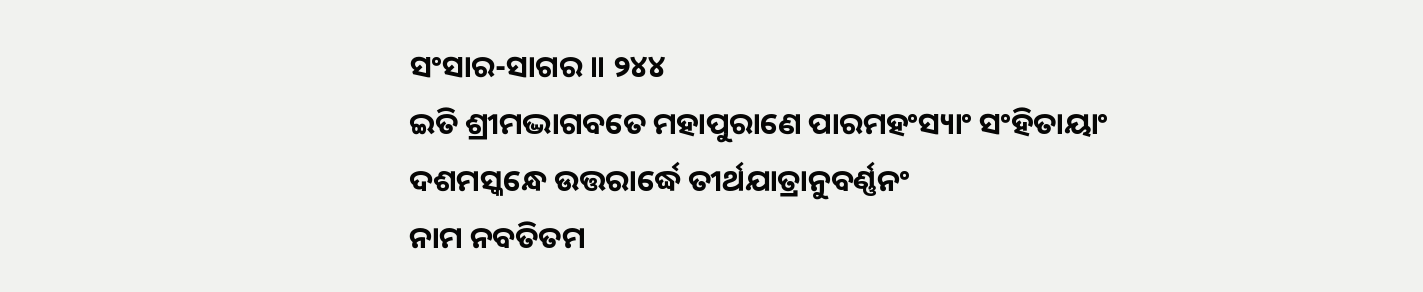ସଂସାର-ସାଗର ॥ ୨୪୪
ଇତି ଶ୍ରୀମଦ୍ଭାଗବତେ ମହାପୁରାଣେ ପାରମହଂସ୍ୟାଂ ସଂହିତାୟାଂ
ଦଶମସ୍କନ୍ଧେ ଉତ୍ତରାର୍ଦ୍ଧେ ତୀର୍ଥଯାତ୍ରାନୁବର୍ଣ୍ଣନଂ
ନାମ ନବତିତମ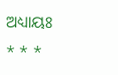ଅଧ୍ୟାୟଃ
* * *